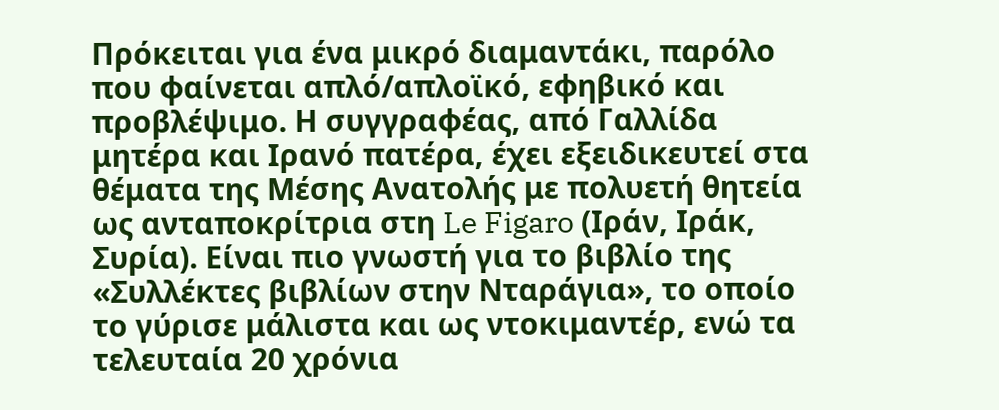Πρόκειται για ένα μικρό διαμαντάκι, παρόλο που φαίνεται απλό/απλοϊκό, εφηβικό και προβλέψιμο. Η συγγραφέας, από Γαλλίδα μητέρα και Ιρανό πατέρα, έχει εξειδικευτεί στα θέματα της Μέσης Ανατολής με πολυετή θητεία ως ανταποκρίτρια στη Le Figaro (Ιράν, Ιράκ, Συρία). Είναι πιο γνωστή για το βιβλίο της «Συλλέκτες βιβλίων στην Νταράγια», το οποίο το γύρισε μάλιστα και ως ντοκιμαντέρ, ενώ τα τελευταία 20 χρόνια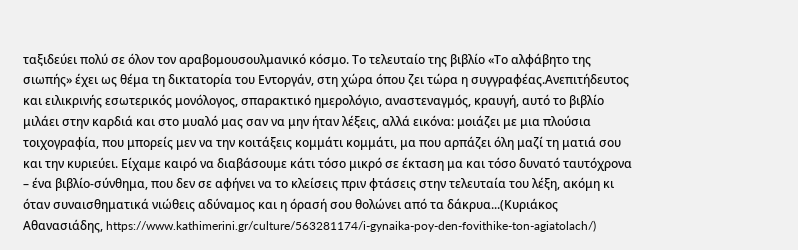ταξιδεύει πολύ σε όλον τον αραβομουσουλμανικό κόσμο. Το τελευταίο της βιβλίο «Το αλφάβητο της σιωπής» έχει ως θέμα τη δικτατορία του Εντοργάν, στη χώρα όπου ζει τώρα η συγγραφέας.Ανεπιτήδευτος και ειλικρινής εσωτερικός μονόλογος, σπαρακτικό ημερολόγιο, αναστεναγμός, κραυγή, αυτό το βιβλίο μιλάει στην καρδιά και στο μυαλό μας σαν να μην ήταν λέξεις, αλλά εικόνα: μοιάζει με μια πλούσια τοιχογραφία, που μπορείς μεν να την κοιτάξεις κομμάτι κομμάτι, μα που αρπάζει όλη μαζί τη ματιά σου και την κυριεύει. Είχαμε καιρό να διαβάσουμε κάτι τόσο μικρό σε έκταση μα και τόσο δυνατό ταυτόχρονα – ένα βιβλίο-σύνθημα, που δεν σε αφήνει να το κλείσεις πριν φτάσεις στην τελευταία του λέξη, ακόμη κι όταν συναισθηματικά νιώθεις αδύναμος και η όρασή σου θολώνει από τα δάκρυα...(Κυριάκος Αθανασιάδης, https://www.kathimerini.gr/culture/563281174/i-gynaika-poy-den-fovithike-ton-agiatolach/)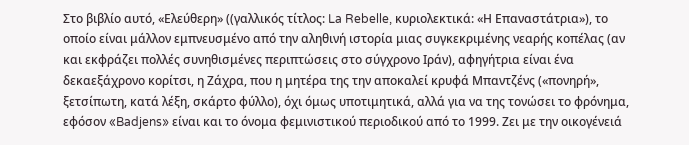Στο βιβλίο αυτό, «Ελεύθερη» ((γαλλικός τίτλος: La Rebelle, κυριολεκτικά: «Η Επαναστάτρια»), το οποίο είναι μάλλον εμπνευσμένο από την αληθινή ιστορία μιας συγκεκριμένης νεαρής κοπέλας (αν και εκφράζει πολλές συνηθισμένες περιπτώσεις στο σύγχρονο Ιράν), αφηγήτρια είναι ένα δεκαεξάχρονο κορίτσι, η Ζάχρα, που η μητέρα της την αποκαλεί κρυφά Μπαντζένς («πονηρή», ξετσίπωτη, κατά λέξη, σκάρτο φύλλο), όχι όμως υποτιμητικά, αλλά για να της τονώσει το φρόνημα, εφόσον «Badjens» είναι και το όνομα φεμινιστικού περιοδικού από το 1999. Ζει με την οικογένειά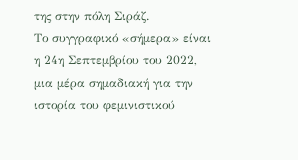της στην πόλη Σιράζ.
Το συγγραφικό «σήμερα» είναι η 24η Σεπτεμβρίου του 2022, μια μέρα σημαδιακή για την ιστορία του φεμινιστικού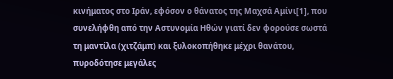κινήματος στο Ιράν, εφόσον ο θάνατος της Μαχσά Αμίνι[1], που συνελήφθη από την Αστυνομία Ηθών γιατί δεν φορούσε σωστά τη μαντίλα (χιτζάμπ) και ξυλοκοπήθηκε μέχρι θανάτου, πυροδότησε μεγάλες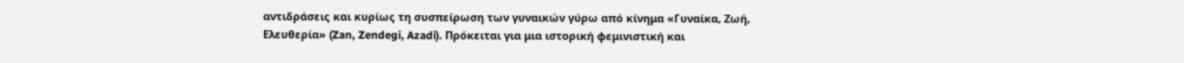αντιδράσεις και κυρίως τη συσπείρωση των γυναικών γύρω από κίνημα «Γυναίκα, Ζωή, Ελευθερία» (Zan, Zendegi, Azadi). Πρόκειται για μια ιστορική φεμινιστική και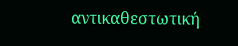αντικαθεστωτική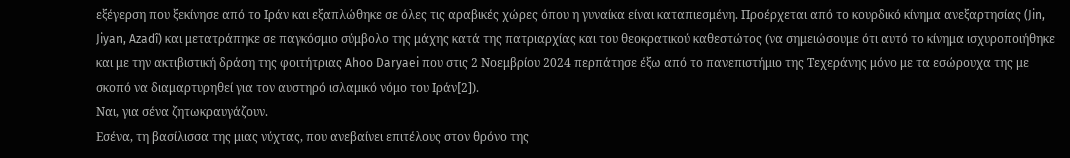εξέγερση που ξεκίνησε από το Ιράν και εξαπλώθηκε σε όλες τις αραβικές χώρες όπου η γυναίκα είναι καταπιεσμένη. Προέρχεται από το κουρδικό κίνημα ανεξαρτησίας (Jin, Jiyan, Azadî) και μετατράπηκε σε παγκόσμιο σύμβολο της μάχης κατά της πατριαρχίας και του θεοκρατικού καθεστώτος (να σημειώσουμε ότι αυτό το κίνημα ισχυροποιήθηκε και με την ακτιβιστική δράση της φοιτήτριας Ahoo Daryaei που στις 2 Νοεμβρίου 2024 περπάτησε έξω από το πανεπιστήμιο της Τεχεράνης μόνο με τα εσώρουχα της με σκοπό να διαμαρτυρηθεί για τον αυστηρό ισλαμικό νόμο του Ιράν[2]).
Ναι, για σένα ζητωκραυγάζουν.
Εσένα, τη βασίλισσα της μιας νύχτας, που ανεβαίνει επιτέλους στον θρόνο της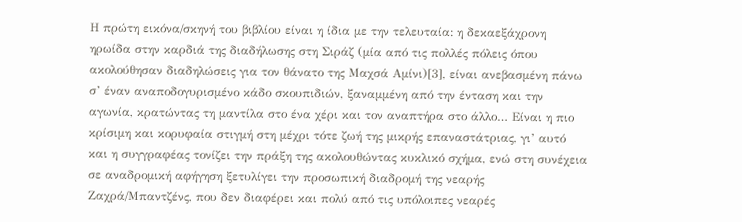Η πρώτη εικόνα/σκηνή του βιβλίου είναι η ίδια με την τελευταία: η δεκαεξάχρονη ηρωίδα στην καρδιά της διαδήλωσης στη Σιράζ (μία από τις πολλές πόλεις όπου ακολούθησαν διαδηλώσεις για τον θάνατο της Μαχσά Αμίνι)[3], είναι ανεβασμένη πάνω σ’ έναν αναποδογυρισμένο κάδο σκουπιδιών, ξαναμμένη από την ένταση και την αγωνία, κρατώντας τη μαντίλα στο ένα χέρι και τον αναπτήρα στο άλλο… Είναι η πιο κρίσιμη και κορυφαία στιγμή στη μέχρι τότε ζωή της μικρής επαναστάτριας, γι’ αυτό και η συγγραφέας τονίζει την πράξη της ακολουθώντας κυκλικό σχήμα, ενώ στη συνέχεια σε αναδρομική αφήγηση ξετυλίγει την προσωπική διαδρομή της νεαρής Ζαχρά/Μπαντζένς, που δεν διαφέρει και πολύ από τις υπόλοιπες νεαρές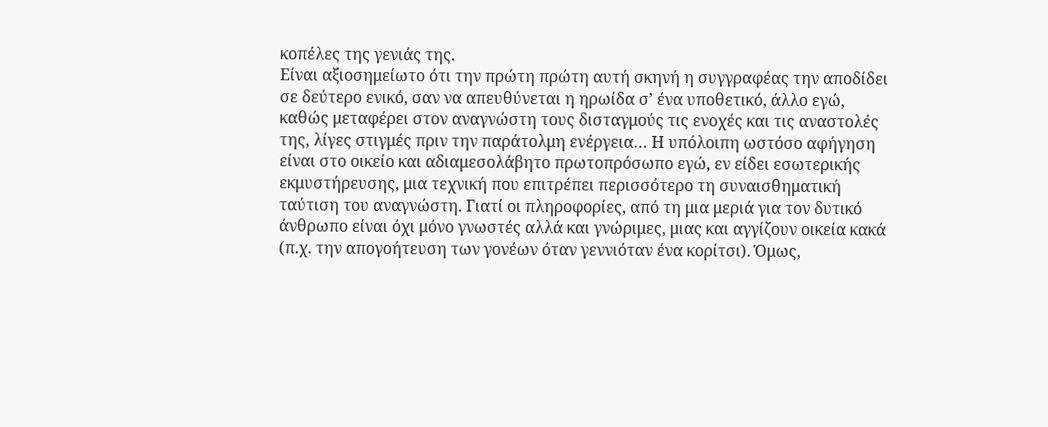κοπέλες της γενιάς της.
Είναι αξιοσημείωτο ότι την πρώτη πρώτη αυτή σκηνή η συγγραφέας την αποδίδει σε δεύτερο ενικό, σαν να απευθύνεται η ηρωίδα σ’ ένα υποθετικό, άλλο εγώ, καθώς μεταφέρει στον αναγνώστη τους δισταγμούς τις ενοχές και τις αναστολές της, λίγες στιγμές πριν την παράτολμη ενέργεια… Η υπόλοιπη ωστόσο αφήγηση είναι στο οικείο και αδιαμεσολάβητο πρωτοπρόσωπο εγώ, εν είδει εσωτερικής εκμυστήρευσης, μια τεχνική που επιτρέπει περισσότερο τη συναισθηματική ταύτιση του αναγνώστη. Γιατί οι πληροφορίες, από τη μια μεριά για τον δυτικό άνθρωπο είναι όχι μόνο γνωστές αλλά και γνώριμες, μιας και αγγίζουν οικεία κακά (π.χ. την απογοήτευση των γονέων όταν γεννιόταν ένα κορίτσι). Όμως,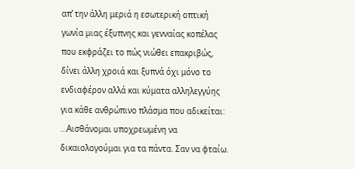απ’ την άλλη μεριά η εσωτερική οπτική γωνία μιας έξυπνης και γενναίας κοπέλας που εκφράζει το πώς νιώθει επακριβώς, δίνει άλλη χροιά και ξυπνά όχι μόνο το ενδιαφέρον αλλά και κύματα αλληλεγγύης για κάθε ανθρώπινο πλάσμα που αδικείται: …Αισθάνομαι υποχρεωμένη να δικαιολογούμαι για τα πάντα. Σαν να φταίω.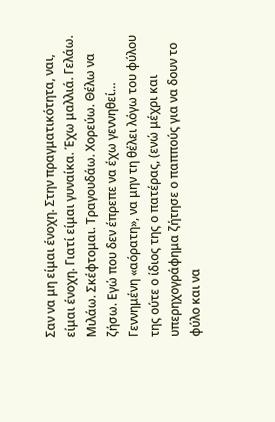Σαν να μη είμαι ένοχη. Στην πραγματικότητα, ναι, είμαι ένοχη. Γιατί είμαι γυναίκα. Έχω μαλλιά. Γελάω. Μιλάω. Σκέφτομαι. Τραγουδάω. Χορεύω. Θέλω να ζήσω. Εγώ που δεν έπρεπε να έχω γεννηθεί…
Γεννημένη «αόρατη», να μην τη θέλει λόγω του φύλου της ούτε ο ίδιος της ο πατέρας, (ενώ μέχρι και υπερηχογράφημα ζήτησε ο παππούς για να δουν το φύλο και να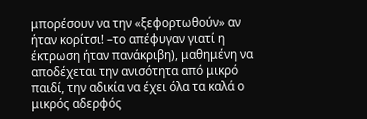μπορέσουν να την «ξεφορτωθούν» αν ήταν κορίτσι! –το απέφυγαν γιατί η έκτρωση ήταν πανάκριβη), μαθημένη να αποδέχεται την ανισότητα από μικρό παιδί, την αδικία να έχει όλα τα καλά ο μικρός αδερφός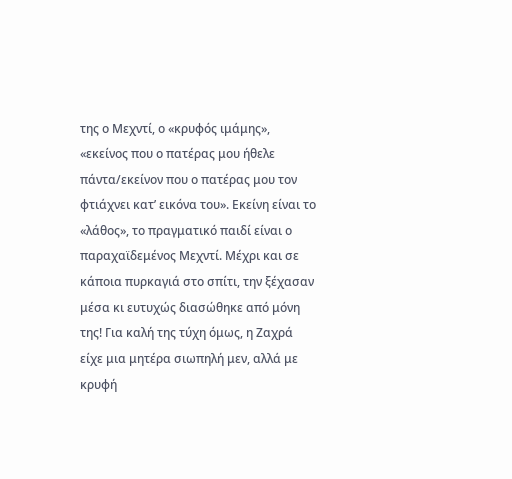της ο Μεχντί, ο «κρυφός ιμάμης», «εκείνος που ο πατέρας μου ήθελε πάντα/εκείνον που ο πατέρας μου τον φτιάχνει κατ’ εικόνα του». Εκείνη είναι το «λάθος», το πραγματικό παιδί είναι ο παραχαϊδεμένος Μεχντί. Μέχρι και σε κάποια πυρκαγιά στο σπίτι, την ξέχασαν μέσα κι ευτυχώς διασώθηκε από μόνη της! Για καλή της τύχη όμως, η Ζαχρά είχε μια μητέρα σιωπηλή μεν, αλλά με κρυφή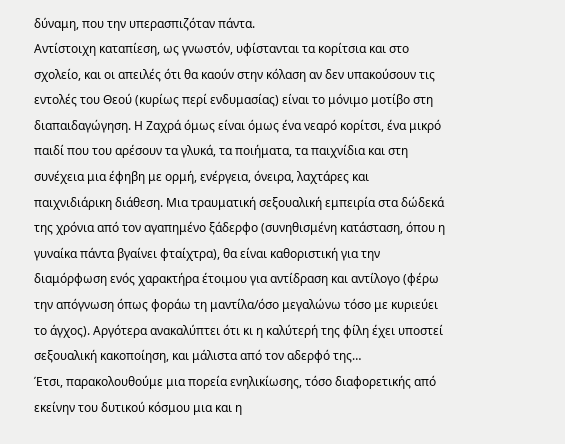δύναμη, που την υπερασπιζόταν πάντα.
Αντίστοιχη καταπίεση, ως γνωστόν, υφίστανται τα κορίτσια και στο σχολείο, και οι απειλές ότι θα καούν στην κόλαση αν δεν υπακούσουν τις εντολές του Θεού (κυρίως περί ενδυμασίας) είναι το μόνιμο μοτίβο στη διαπαιδαγώγηση. Η Ζαχρά όμως είναι όμως ένα νεαρό κορίτσι, ένα μικρό παιδί που του αρέσουν τα γλυκά, τα ποιήματα, τα παιχνίδια και στη συνέχεια μια έφηβη με ορμή, ενέργεια, όνειρα, λαχτάρες και παιχνιδιάρικη διάθεση. Μια τραυματική σεξουαλική εμπειρία στα δώδεκά της χρόνια από τον αγαπημένο ξάδερφο (συνηθισμένη κατάσταση, όπου η γυναίκα πάντα βγαίνει φταίχτρα), θα είναι καθοριστική για την διαμόρφωση ενός χαρακτήρα έτοιμου για αντίδραση και αντίλογο (φέρω την απόγνωση όπως φοράω τη μαντίλα/όσο μεγαλώνω τόσο με κυριεύει το άγχος). Αργότερα ανακαλύπτει ότι κι η καλύτερή της φίλη έχει υποστεί σεξουαλική κακοποίηση, και μάλιστα από τον αδερφό της…
Έτσι, παρακολουθούμε μια πορεία ενηλικίωσης, τόσο διαφορετικής από εκείνην του δυτικού κόσμου μια και η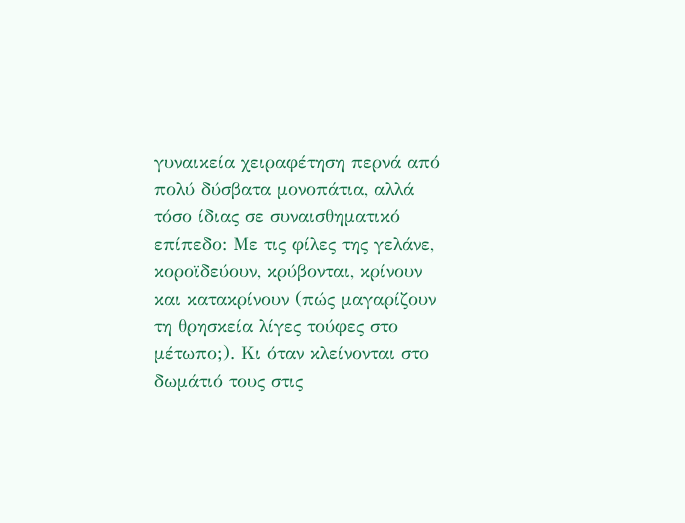γυναικεία χειραφέτηση περνά από πολύ δύσβατα μονοπάτια, αλλά τόσο ίδιας σε συναισθηματικό επίπεδο: Με τις φίλες της γελάνε, κοροϊδεύουν, κρύβονται, κρίνουν και κατακρίνουν (πώς μαγαρίζουν τη θρησκεία λίγες τούφες στο μέτωπο;). Κι όταν κλείνονται στο δωμάτιό τους στις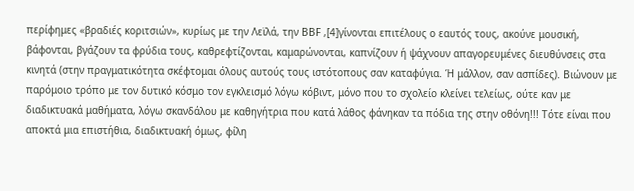περίφημες «βραδιές κοριτσιών», κυρίως με την Λεϊλά, την ΒΒF ,[4]γίνονται επιτέλους ο εαυτός τους, ακούνε μουσική, βάφονται, βγάζουν τα φρύδια τους, καθρεφτίζονται, καμαρώνονται, καπνίζουν ή ψάχνουν απαγορευμένες διευθύνσεις στα κινητά (στην πραγματικότητα σκέφτομαι όλους αυτούς τους ιστότοπους σαν καταφύγια. Ή μάλλον, σαν ασπίδες). Βιώνουν με παρόμοιο τρόπο με τον δυτικό κόσμο τον εγκλεισμό λόγω κόβιντ, μόνο που το σχολείο κλείνει τελείως, ούτε καν με διαδικτυακά μαθήματα, λόγω σκανδάλου με καθηγήτρια που κατά λάθος φάνηκαν τα πόδια της στην οθόνη!!! Τότε είναι που αποκτά μια επιστήθια, διαδικτυακή όμως, φίλη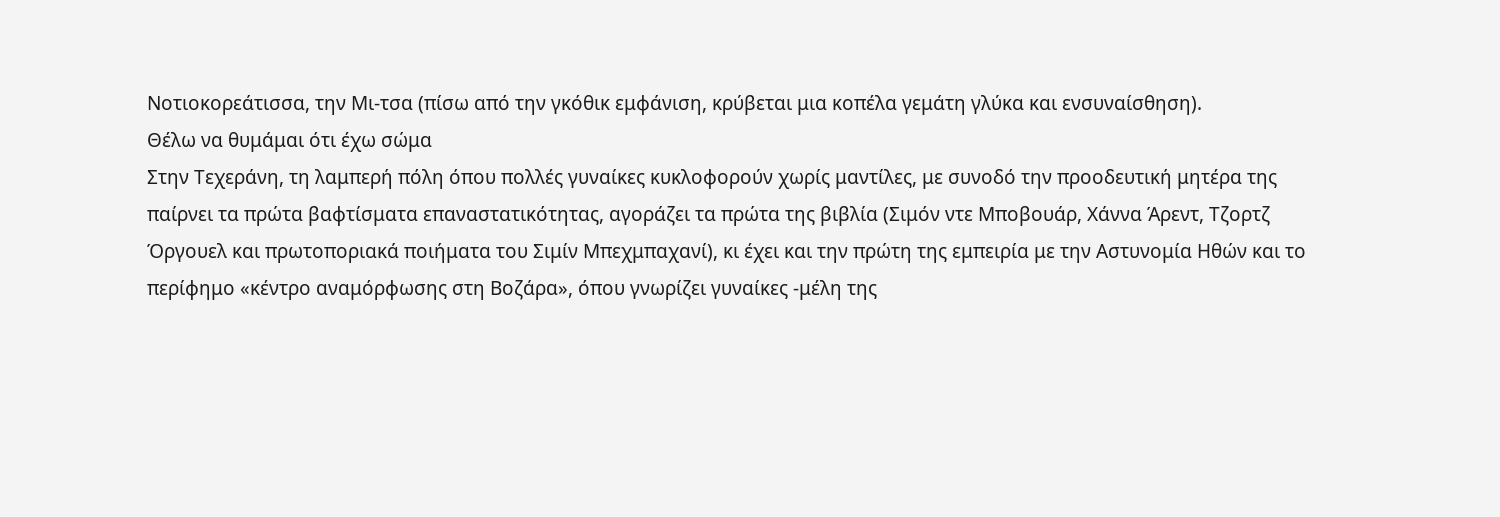Νοτιοκορεάτισσα, την Μι-τσα (πίσω από την γκόθικ εμφάνιση, κρύβεται μια κοπέλα γεμάτη γλύκα και ενσυναίσθηση).
Θέλω να θυμάμαι ότι έχω σώμα
Στην Τεχεράνη, τη λαμπερή πόλη όπου πολλές γυναίκες κυκλοφορούν χωρίς μαντίλες, με συνοδό την προοδευτική μητέρα της παίρνει τα πρώτα βαφτίσματα επαναστατικότητας, αγοράζει τα πρώτα της βιβλία (Σιμόν ντε Μποβουάρ, Χάννα Άρεντ, Τζορτζ Όργουελ και πρωτοποριακά ποιήματα του Σιμίν Μπεχμπαχανί), κι έχει και την πρώτη της εμπειρία με την Αστυνομία Ηθών και το περίφημο «κέντρο αναμόρφωσης στη Βοζάρα», όπου γνωρίζει γυναίκες -μέλη της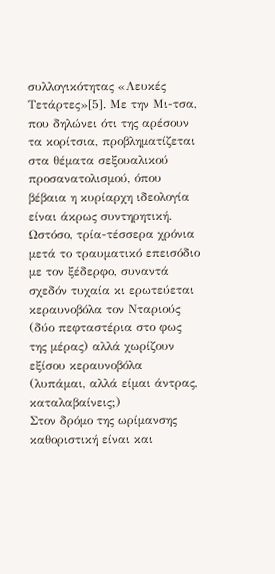συλλογικότητας «Λευκές Τετάρτες»[5]. Με την Μι-τσα, που δηλώνει ότι της αρέσουν τα κορίτσια, προβληματίζεται στα θέματα σεξουαλικού προσανατολισμού, όπου βέβαια η κυρίαρχη ιδεολογία είναι άκρως συντηρητική. Ωστόσο, τρία-τέσσερα χρόνια μετά το τραυματικό επεισόδιο με τον ξέδερφο, συναντά σχεδόν τυχαία κι ερωτεύεται κεραυνοβόλα τον Νταριούς (δύο πεφταστέρια στο φως της μέρας) αλλά χωρίζουν εξίσου κεραυνοβόλα (λυπάμαι, αλλά είμαι άντρας, καταλαβαίνεις;)
Στον δρόμο της ωρίμανσης καθοριστική είναι και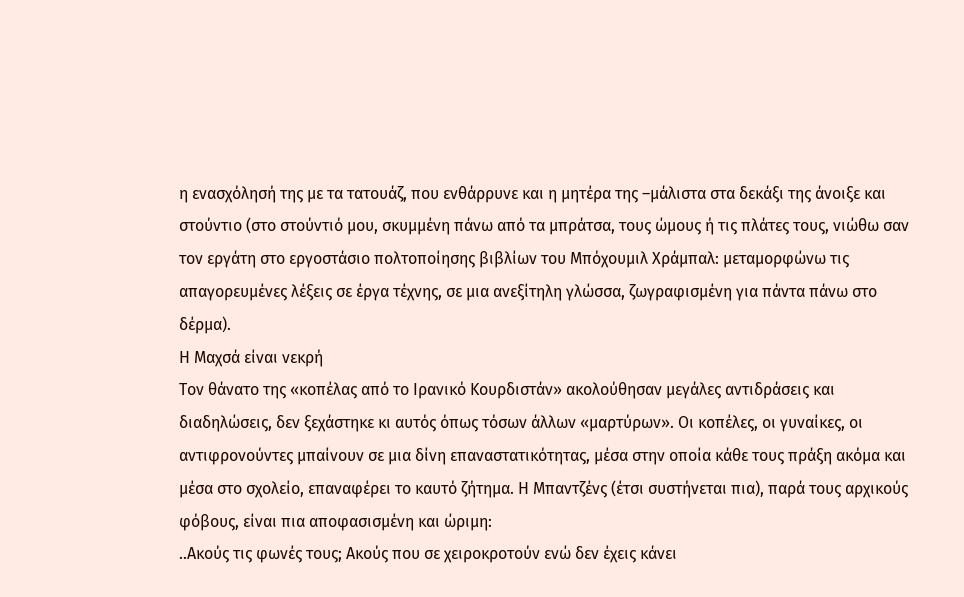η ενασχόλησή της με τα τατουάζ, που ενθάρρυνε και η μητέρα της –μάλιστα στα δεκάξι της άνοιξε και στούντιο (στο στούντιό μου, σκυμμένη πάνω από τα μπράτσα, τους ώμους ή τις πλάτες τους, νιώθω σαν τον εργάτη στο εργοστάσιο πολτοποίησης βιβλίων του Μπόχουμιλ Χράμπαλ: μεταμορφώνω τις απαγορευμένες λέξεις σε έργα τέχνης, σε μια ανεξίτηλη γλώσσα, ζωγραφισμένη για πάντα πάνω στο δέρμα).
Η Μαχσά είναι νεκρή
Τον θάνατο της «κοπέλας από το Ιρανικό Κουρδιστάν» ακολούθησαν μεγάλες αντιδράσεις και διαδηλώσεις, δεν ξεχάστηκε κι αυτός όπως τόσων άλλων «μαρτύρων». Οι κοπέλες, οι γυναίκες, οι αντιφρονούντες μπαίνουν σε μια δίνη επαναστατικότητας, μέσα στην οποία κάθε τους πράξη ακόμα και μέσα στο σχολείο, επαναφέρει το καυτό ζήτημα. Η Μπαντζένς (έτσι συστήνεται πια), παρά τους αρχικούς φόβους, είναι πια αποφασισμένη και ώριμη:
..Ακούς τις φωνές τους; Ακούς που σε χειροκροτούν ενώ δεν έχεις κάνει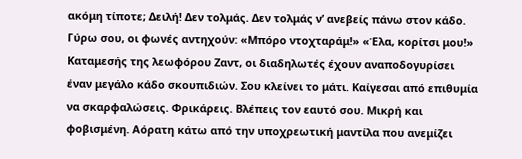ακόμη τίποτε; Δειλή! Δεν τολμάς. Δεν τολμάς ν’ ανεβείς πάνω στον κάδο. Γύρω σου, οι φωνές αντηχούν: «Μπόρο ντοχταράμ!» «Έλα, κορίτσι μου!» Καταμεσής της λεωφόρου Ζαντ, οι διαδηλωτές έχουν αναποδογυρίσει έναν μεγάλο κάδο σκουπιδιών. Σου κλείνει το μάτι. Καίγεσαι από επιθυμία να σκαρφαλώσεις. Φρικάρεις. Βλέπεις τον εαυτό σου. Μικρή και φοβισμένη. Αόρατη κάτω από την υποχρεωτική μαντίλα που ανεμίζει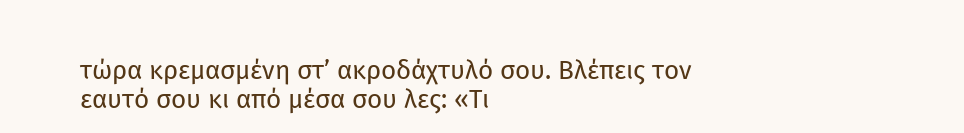τώρα κρεμασμένη στ’ ακροδάχτυλό σου. Βλέπεις τον εαυτό σου κι από μέσα σου λες: «Τι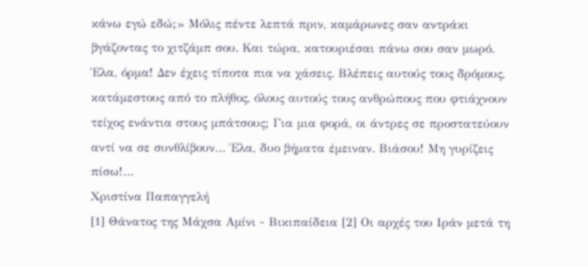κάνω εγώ εδώ;» Μόλις πέντε λεπτά πριν, καμάρωνες σαν αντράκι βγάζοντας το χιτζάμπ σου. Και τώρα, κατουριέσαι πάνω σου σαν μωρό. Έλα, όρμα! Δεν έχεις τίποτα πια να χάσεις. Βλέπεις αυτούς τους δρόμους, κατάμεστους από το πλήθος, όλους αυτούς τους ανθρώπους που φτιάχνουν τείχος ενάντια στους μπάτσους; Για μια φορά, οι άντρες σε προστατεύουν αντί να σε συνθλίβουν… Έλα, δυο βήματα έμειναν. Βιάσου! Μη γυρίζεις πίσω!…
Χριστίνα Παπαγγελή
[1] Θάνατος της Μάχσα Αμίνι - Βικιπαίδεια [2] Οι αρχές του Ιράν μετά τη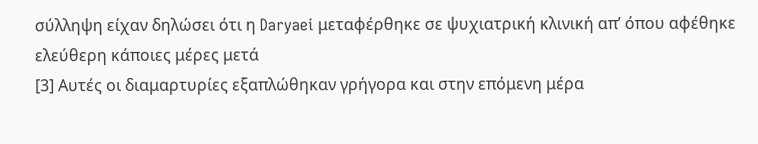σύλληψη είχαν δηλώσει ότι η Daryaei μεταφέρθηκε σε ψυχιατρική κλινική απ’ όπου αφέθηκε ελεύθερη κάποιες μέρες μετά
[3] Αυτές οι διαμαρτυρίες εξαπλώθηκαν γρήγορα και στην επόμενη μέρα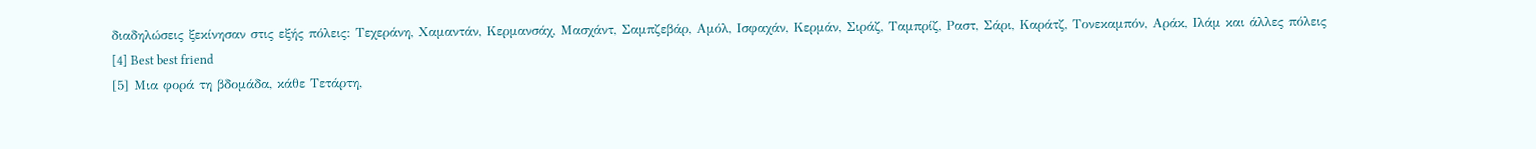διαδηλώσεις ξεκίνησαν στις εξής πόλεις: Τεχεράνη, Χαμαντάν, Κερμανσάχ, Μασχάντ, Σαμπζεβάρ, Αμόλ, Ισφαχάν, Κερμάν, Σιράζ, Ταμπρίζ, Ραστ, Σάρι, Καράτζ, Τονεκαμπόν, Αράκ, Ιλάμ και άλλες πόλεις
[4] Best best friend
[5] Μια φορά τη βδομάδα, κάθε Τετάρτη,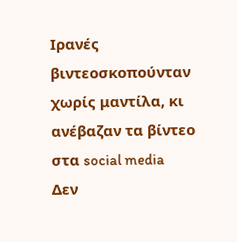Ιρανές βιντεοσκοπούνταν χωρίς μαντίλα, κι ανέβαζαν τα βίντεο στα social media
Δεν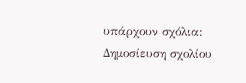υπάρχουν σχόλια:
Δημοσίευση σχολίου